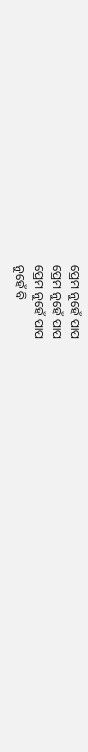ପ୍ରେମ ନୁହେଁ ପାପ
ପ୍ରେମ ନୁହେଁ ପାପ
ପ୍ରେମ ନୁହେଁ ପାପ
ନୁହେଁ ବି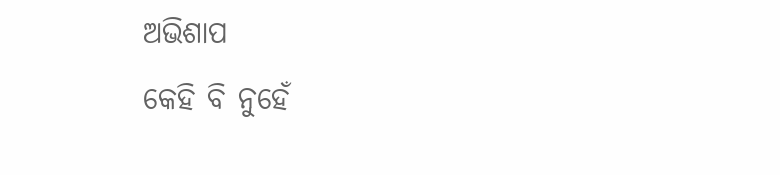ଅଭିଶାପ
କେହି ବି ନୁହେଁ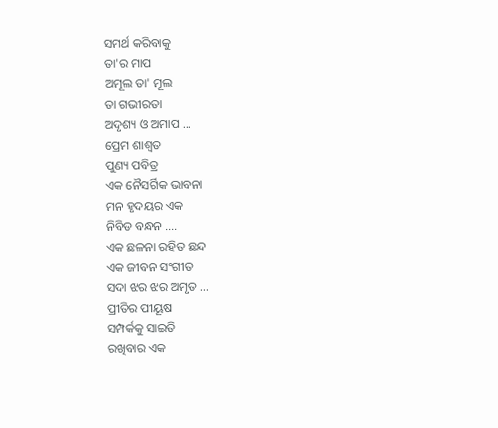ସମର୍ଥ କରିବାକୁ
ତା'ର ମାପ
ଅମୂଲ ତା' ମୂଲ
ତା ଗଭୀରତା
ଅଦୃଶ୍ୟ ଓ ଅମାପ ...
ପ୍ରେମ ଶାଶ୍ଵତ
ପୁଣ୍ୟ ପବିତ୍ର
ଏକ ନୈସର୍ଗିକ ଭାବନା
ମନ ହୃଦୟର ଏକ
ନିବିଡ ବନ୍ଧନ ....
ଏକ ଛଳନା ରହିତ ଛନ୍ଦ
ଏକ ଜୀବନ ସଂଗୀତ
ସଦା ଝର ଝର ଅମୃତ ...
ପ୍ରୀତିର ପୀୟୂଷ
ସମ୍ପର୍କକୁ ସାଇତି
ରଖିବାର ଏକ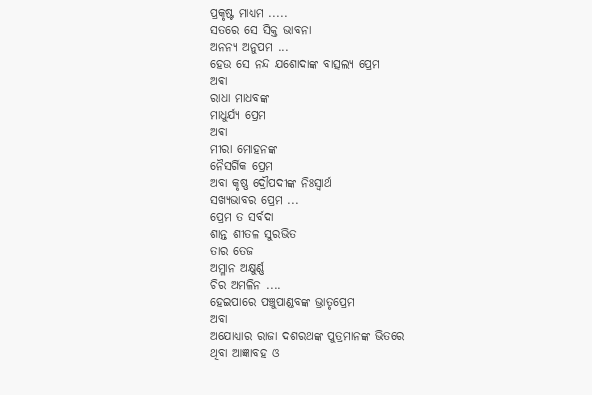ପ୍ରକୃଷ୍ଟ ମାଧ୍ୟମ .....
ସତରେ ସେ ସିକ୍ତ ଭାବନା
ଅନନ୍ୟ ଅନୁପମ ...
ହେଉ ସେ ନନ୍ଦ ଯଶୋଦାଙ୍କ ବାତ୍ସଲ୍ୟ ପ୍ରେମ
ଅଵା
ରାଧା ମାଧବଙ୍କ
ମାଧୁର୍ଯ୍ୟ ପ୍ରେମ
ଅଵା
ମୀରା ମୋହନଙ୍କ
ନୈସର୍ଗିକ ପ୍ରେମ
ଅବା କୃଷ୍ଣ ଦ୍ରୌପଦୀଙ୍କ ନିଃସ୍ଵାର୍ଥ
ସଖ୍ୟଭାବର ପ୍ରେମ ...
ପ୍ରେମ ତ ସର୍ବଦା
ଶାନ୍ତ ଶୀତଳ ସୁରଭିତ
ତାର ତେଜ
ଅମ୍ଳାନ ଅକ୍ଷୁର୍ଣ୍ଣ
ଚିର ଅମଳିନ ....
ହେଇପାରେ ପଞ୍ଚୁପାଣ୍ଡବଙ୍କ ଭ୍ରାତୃପ୍ରେମ
ଅବା
ଅଯୋଧ୍ୟାର ରାଜା ଦଶରଥଙ୍କ ପୁତ୍ରମାନଙ୍କ ଭିତରେ
ଥିବା ଆଜ୍ଞାବହ ଓ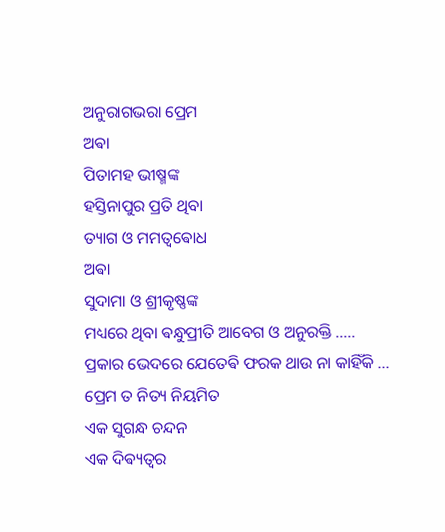ଅନୁରାଗଭରା ପ୍ରେମ
ଅଵା
ପିତାମହ ଭୀଷ୍ମଙ୍କ
ହସ୍ତିନାପୁର ପ୍ରତି ଥିବା
ତ୍ୟାଗ ଓ ମମତ୍ଵଵୋଧ
ଅଵା
ସୁଦାମା ଓ ଶ୍ରୀକୃଷ୍ଣଙ୍କ
ମଧ୍ୟରେ ଥିବା ଵନ୍ଧୁପ୍ରୀତି ଆବେଗ ଓ ଅନୁରକ୍ତି .....
ପ୍ରକାର ଭେଦରେ ଯେତେଵି ଫରକ ଥାଉ ନା କାହିଁକି ...
ପ୍ରେମ ତ ନିତ୍ୟ ନିୟମିତ
ଏକ ସୁଗନ୍ଧ ଚନ୍ଦନ
ଏକ ଦିଵ୍ୟତ୍ଵର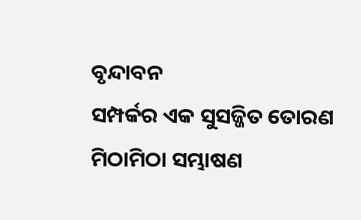ବୃନ୍ଦାବନ
ସମ୍ପର୍କର ଏକ ସୁସଜ୍ଜିତ ତୋରଣ
ମିଠାମିଠା ସମ୍ଭାଷଣ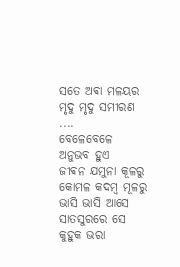ସତେ ଅଵା ମଳୟର
ମୃଦୁ ମୃଦୁ ସମୀରଣ ....
ବେଳେବେଳେ ଅନୁଭବ ହୁଏ
ଜୀଵନ ଯମୁନା କୂଳରୁ
କୋମଳ କଦମ୍ବ ମୂଳରୁ
ଭାସି ଭାସି ଆସେ
ସାତସୁରରେ ସେ କୁହୁକ ଭରା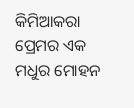କିମିଆକରା ପ୍ରେମର ଏକ
ମଧୁର ମୋହନ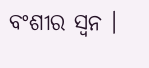ବଂଶୀର ସ୍ଵନ ।